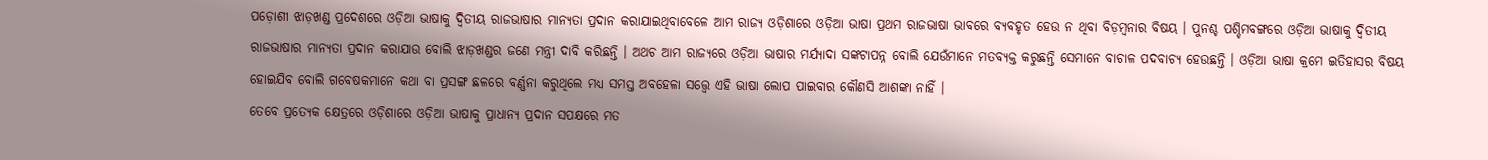ପଡ଼ୋଶୀ ଝାଡ଼ଖଣ୍ଡ ପ୍ରଦେଶରେ ଓଡ଼ିଆ ଭାଷାକୁ ଦ୍ୱିତୀୟ ରାଜଭାଷାର ମାନ୍ୟତା ପ୍ରଦାନ କରାଯାଇଥିବାବେଳେ ଆମ ରାଜ୍ୟ ଓଡ଼ିଶାରେ ଓଡ଼ିଆ ଭାଷା ପ୍ରଥମ ରାଜଭାଷା ଭାବରେ ବ୍ୟବହୃତ ହେଉ ନ ଥିବା ବିଡ଼ମ୍ବନାର ବିଷୟ । ପୁନଶ୍ଚ ପଶ୍ଚିମବଙ୍ଗରେ ଓଡ଼ିଆ ଭାଷାକୁ ଦ୍ୱିତୀୟ ରାଜଭାଷାର ମାନ୍ୟତା ପ୍ରଦାନ କରାଯାଉ ବୋଲି ଝାଡ଼ଖଣ୍ଡର ଜଣେ ମନ୍ତ୍ରୀ ଦାବି କରିଛନ୍ତି । ଅଥଚ ଆମ ରାଜ୍ୟରେ ଓଡ଼ିଆ ଭାଷାର ମର୍ଯ୍ୟାଦା ସଙ୍କଟାପନ୍ନ ବୋଲି ଯେଉଁମାନେ ମତବ୍ୟକ୍ତ କରୁଛନ୍ତି ସେମାନେ ବାଚାଳ ପଦବାଚ୍ୟ ହେଉଛନ୍ତି । ଓଡ଼ିଆ ଭାଷା କ୍ରମେ ଇତିହାସର ବିଷୟ ହୋଇଯିବ ବୋଲି ଗବେଷକମାନେ କଥା ବା ପ୍ରସଙ୍ଗ ଛଳରେ ବର୍ଣ୍ଣନା କରୁଥିଲେ ମଧ୍ୟ ସମସ୍ତ ଅବହେଳା ସତ୍ତ୍ଵେ ଏହି ଭାଷା ଲୋପ ପାଇବାର କୌଣସି ଆଶଙ୍କା ନାହିଁ ।
ତେବେ ପ୍ରତ୍ୟେକ କ୍ଷେତ୍ରରେ ଓଡ଼ିଶାରେ ଓଡ଼ିଆ ଭାଷାକୁ ପ୍ରାଧାନ୍ୟ ପ୍ରଦାନ ସପକ୍ଷରେ ମତ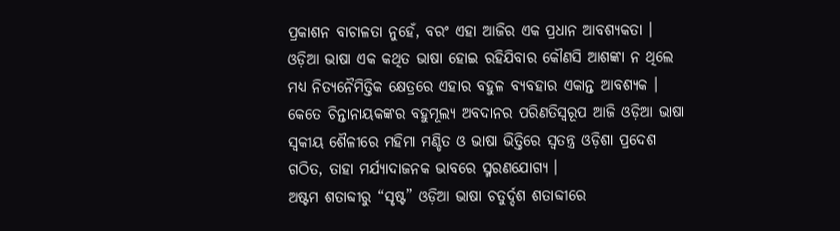ପ୍ରକାଶନ ବାଚାଳତା ନୁହେଁ, ବରଂ ଏହା ଆଜିର ଏକ ପ୍ରଧାନ ଆବଶ୍ୟକତା । ଓଡ଼ିଆ ଭାଷା ଏକ କଥିତ ଭାଷା ହୋଇ ରହିଯିବାର କୌଣସି ଆଶଙ୍କା ନ ଥିଲେ ମଧ୍ୟ ନିତ୍ୟନୈମିତ୍ତିକ କ୍ଷେତ୍ରରେ ଏହାର ବହୁଳ ବ୍ୟବହାର ଏକାନ୍ତ ଆବଶ୍ୟକ । କେତେ ଚିନ୍ତାନାୟକଙ୍କର ବହୁମୂଲ୍ୟ ଅବଦାନର ପରିଣତିସ୍ୱରୂପ ଆଜି ଓଡ଼ିଆ ଭାଷା ସ୍ୱକୀୟ ଶୈଳୀରେ ମହିମା ମଣ୍ଡିତ ଓ ଭାଷା ଭିତ୍ତିରେ ସ୍ୱତନ୍ତ୍ର ଓଡ଼ିଶା ପ୍ରଦେଶ ଗଠିତ, ତାହା ମର୍ଯ୍ୟାଦାଜନକ ଭାବରେ ସ୍ମରଣଯୋଗ୍ୟ ।
ଅଷ୍ଟମ ଶତାବ୍ଦୀରୁ “ସୃଷ୍ଟ” ଓଡ଼ିଆ ଭାଷା ଚତୁର୍ଦ୍ଦଶ ଶତାବ୍ଦୀରେ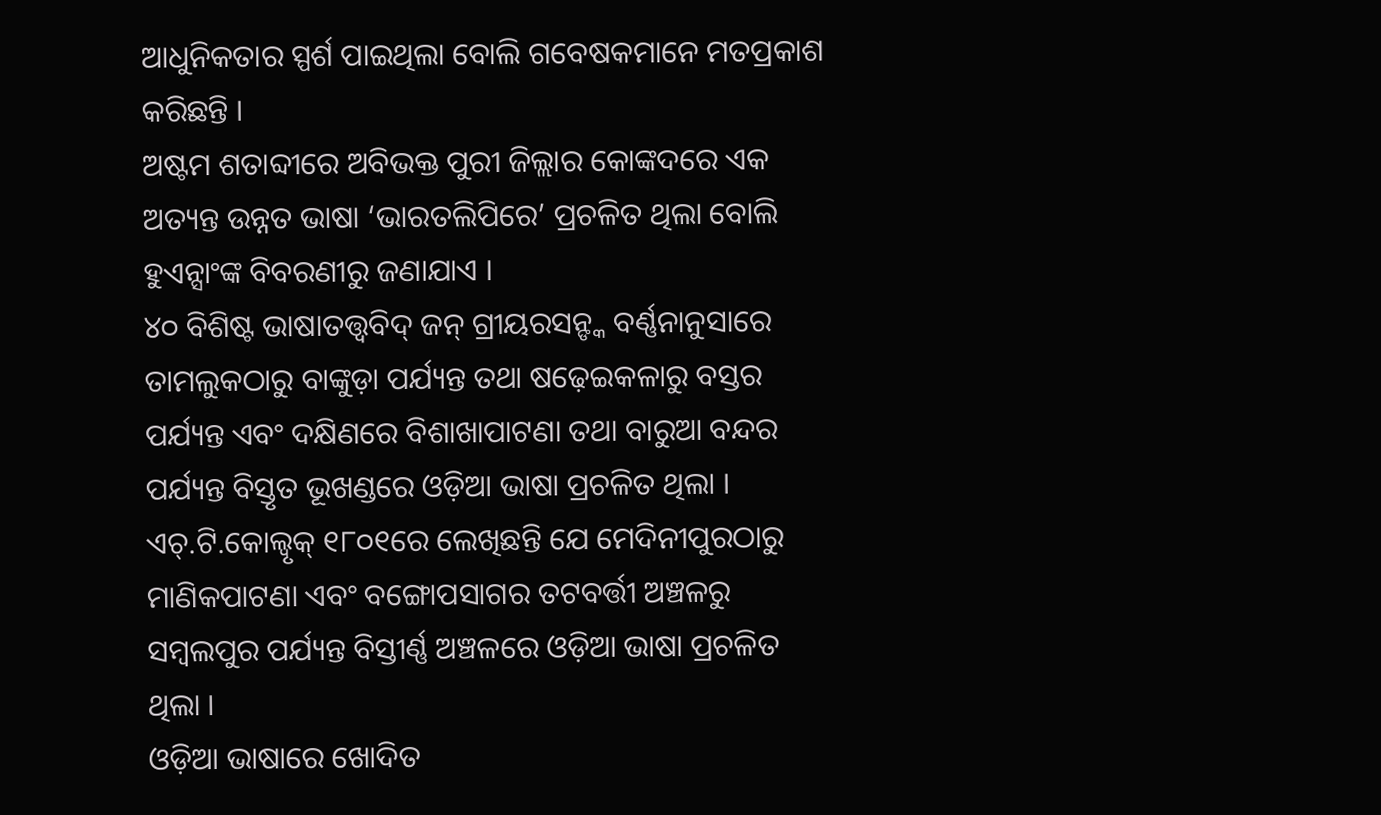ଆଧୁନିକତାର ସ୍ପର୍ଶ ପାଇଥିଲା ବୋଲି ଗବେଷକମାନେ ମତପ୍ରକାଶ କରିଛନ୍ତି ।
ଅଷ୍ଟମ ଶତାବ୍ଦୀରେ ଅବିଭକ୍ତ ପୁରୀ ଜିଲ୍ଲାର କୋଙ୍କଦରେ ଏକ ଅତ୍ୟନ୍ତ ଉନ୍ନତ ଭାଷା ‘ଭାରତଲିପିରେ’ ପ୍ରଚଳିତ ଥିଲା ବୋଲି ହୁଏନ୍ସାଂଙ୍କ ବିବରଣୀରୁ ଜଣାଯାଏ ।
୪୦ ବିଶିଷ୍ଟ ଭାଷାତତ୍ତ୍ୱବିଦ୍ ଜନ୍ ଗ୍ରୀୟରସନ୍ଙ୍କ ବର୍ଣ୍ଣନାନୁସାରେ ତାମଲୁକଠାରୁ ବାଙ୍କୁଡ଼ା ପର୍ଯ୍ୟନ୍ତ ତଥା ଷଢ଼େଇକଳାରୁ ବସ୍ତର ପର୍ଯ୍ୟନ୍ତ ଏବଂ ଦକ୍ଷିଣରେ ବିଶାଖାପାଟଣା ତଥା ବାରୁଆ ବନ୍ଦର ପର୍ଯ୍ୟନ୍ତ ବିସ୍ତୃତ ଭୂଖଣ୍ଡରେ ଓଡ଼ିଆ ଭାଷା ପ୍ରଚଳିତ ଥିଲା ।
ଏଚ୍.ଟି.କୋଲ୍ବୃକ୍ ୧୮୦୧ରେ ଲେଖିଛନ୍ତି ଯେ ମେଦିନୀପୁରଠାରୁ ମାଣିକପାଟଣା ଏବଂ ବଙ୍ଗୋପସାଗର ତଟବର୍ତ୍ତୀ ଅଞ୍ଚଳରୁ ସମ୍ବଲପୁର ପର୍ଯ୍ୟନ୍ତ ବିସ୍ତୀର୍ଣ୍ଣ ଅଞ୍ଚଳରେ ଓଡ଼ିଆ ଭାଷା ପ୍ରଚଳିତ ଥିଲା ।
ଓଡ଼ିଆ ଭାଷାରେ ଖୋଦିତ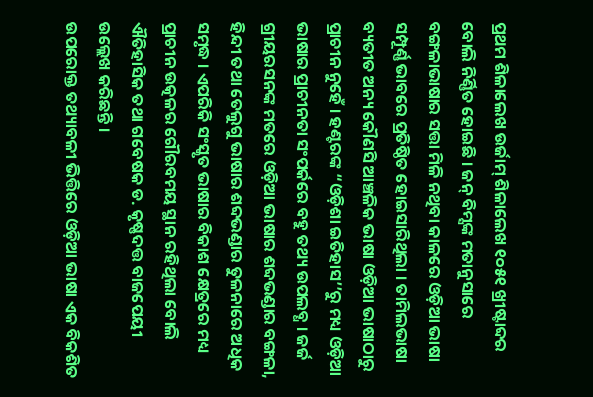ପ୍ରଥମ ଶିଳାଲେଖ ଉର୍ଜାମ୍ ଶିଳାଲେଖ ୧୦୫୧ ଖ୍ରୀଷ୍ଟାବ୍ଦର ବୋଲି ନିର୍ଣ୍ଣିତ ହୋଇଛି । ଜନ୍ ବିମ୍ସଙ୍କ ମତାନୁସାରେ ବଙ୍ଗଳାଭାଷାର ସତ୍ତା ମିଳି ନଥିବା କାଳରେ ଓଡ଼ିଆ ଭାଷା ସମ୍ପୂର୍ଣ୍ଣ ଭାବରେ ପ୍ରତିଷ୍ଠିତ ହୋଇସାରିଥିଲା । ତାମିଲଭାଷା ବ୍ୟତୀତ ଅନ୍ୟ କୌଣସି ଆଞ୍ଚଳିକ ଭାଷା ଓଡ଼ିଆ ଭାଷାଠାରୁ ପ୍ରାଚୀନ ନୁହେଁ । ହଣ୍ଟରଙ୍କ “ଓଡ଼ିଶା ଇତିହାସ’’ରୁ ମଧ୍ୟ ଓଡ଼ିଆ ଭାଷାର ପ୍ରାଚୀନତା ସଂପର୍କରେ ବହୁ ତଥ୍ୟ ଉପଲବ୍ଧ । ଜର୍ଜ ଗ୍ରୀୟରସନଙ୍କ ମତରେ ଓଡ଼ିଆ ଭାଷାର ଶବ୍ଦଭଣ୍ଡାର ବଙ୍ଗଳା, ହିନ୍ଦୀ ତଥା ତେଲୁଗୁ ଭାଷାର ଶବ୍ଦଭଣ୍ଡାର ତୁଳନାରେ ଅଧିକ ସମୃଦ୍ଧ । ଏପରିକି ସଂସ୍କୃତ ଭାଷାର ବିକାଶ କ୍ଷେତ୍ରରେ ମଧ୍ୟ ପ୍ରାଚୀନ ଉତ୍କଳର ଗୌରବମୟ ସ୍ଥାନ ରହିଥିଲା ବୋଲି ଐତିହାସିକ ତଥା ଗବେଷକ ଡ. କୃଷ୍ଣଦତ୍ତ ବାଜପେୟୀ ଉଲ୍ଲେଖ କରିଛନ୍ତି ।
ଉପରୋକ୍ତ ତଥ୍ୟାବଳୀ ଭିତ୍ତିରେ ଓଡ଼ିଆ ଭାଷା ଏକ ବିକଶିତ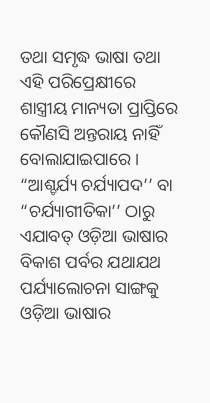ତଥା ସମୃଦ୍ଧ ଭାଷା ତଥା ଏହି ପରିପ୍ରେକ୍ଷୀରେ ଶାସ୍ତ୍ରୀୟ ମାନ୍ୟତା ପ୍ରାପ୍ତିରେ କୌଣସି ଅନ୍ତରାୟ ନାହିଁ ବୋଲାଯାଇପାରେ । “ଆଶ୍ଚର୍ଯ୍ୟ ଚର୍ଯ୍ୟାପଦ’’ ବା “ଚର୍ଯ୍ୟାଗୀତିକା’’ ଠାରୁ ଏଯାବତ୍ ଓଡ଼ିଆ ଭାଷାର ବିକାଶ ପର୍ବର ଯଥାଯଥ ପର୍ଯ୍ୟାଲୋଚନା ସାଙ୍ଗକୁ ଓଡ଼ିଆ ଭାଷାର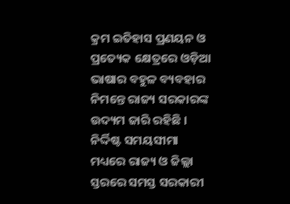କ୍ରମ ଇତିହାସ ପ୍ରଣୟନ ଓ ପ୍ରତ୍ୟେକ କ୍ଷେତ୍ରରେ ଓଡ଼ିଆ ଭାଷାର ବହୁଳ ବ୍ୟବହାର ନିମନ୍ତେ ରାଜ୍ୟ ସରକାରଙ୍କ ଉଦ୍ୟମ ଜାରି ରହିଛି ।
ନିର୍ଦ୍ଦିଷ୍ଟ ସମୟସୀମା ମଧ୍ୟରେ ରାଜ୍ୟ ଓ ଜିଲ୍ଲା ସ୍ତରରେ ସମସ୍ତ ସରକାରୀ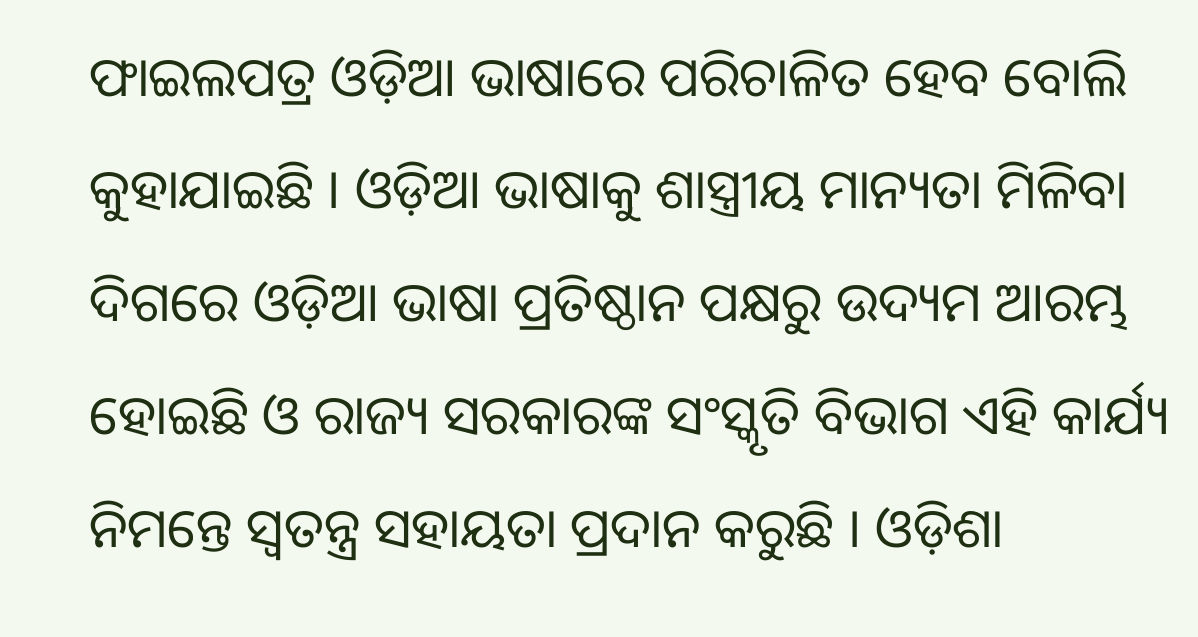ଫାଇଲପତ୍ର ଓଡ଼ିଆ ଭାଷାରେ ପରିଚାଳିତ ହେବ ବୋଲି କୁହାଯାଇଛି । ଓଡ଼ିଆ ଭାଷାକୁ ଶାସ୍ତ୍ରୀୟ ମାନ୍ୟତା ମିଳିବା ଦିଗରେ ଓଡ଼ିଆ ଭାଷା ପ୍ରତିଷ୍ଠାନ ପକ୍ଷରୁ ଉଦ୍ୟମ ଆରମ୍ଭ ହୋଇଛି ଓ ରାଜ୍ୟ ସରକାରଙ୍କ ସଂସ୍କୃତି ବିଭାଗ ଏହି କାର୍ଯ୍ୟ ନିମନ୍ତେ ସ୍ୱତନ୍ତ୍ର ସହାୟତା ପ୍ରଦାନ କରୁଛି । ଓଡ଼ିଶା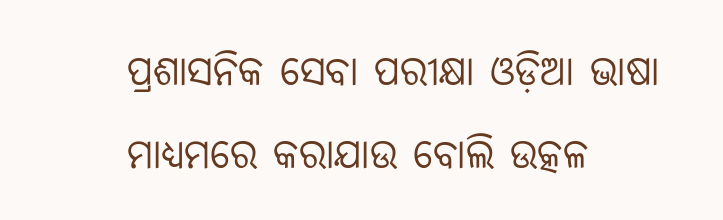ପ୍ରଶାସନିକ ସେବା ପରୀକ୍ଷା ଓଡ଼ିଆ ଭାଷା ମାଧ୍ୟମରେ କରାଯାଉ ବୋଲି ଉତ୍କଳ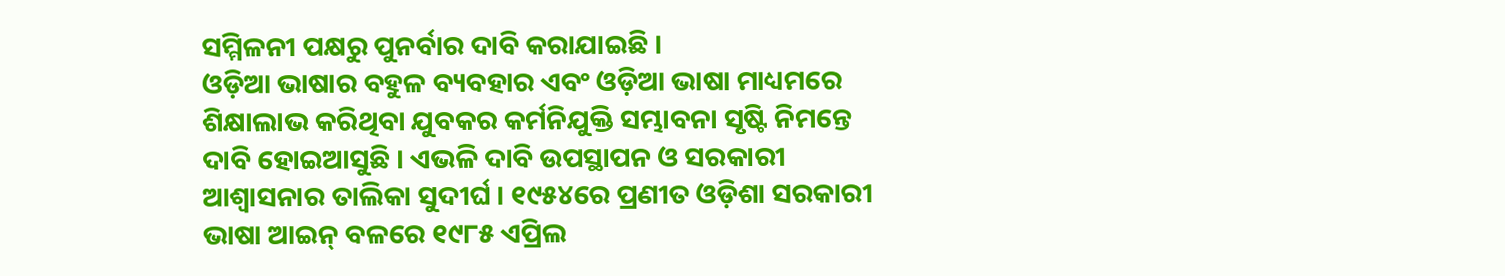ସମ୍ମିଳନୀ ପକ୍ଷରୁ ପୁନର୍ବାର ଦାବି କରାଯାଇଛି ।
ଓଡ଼ିଆ ଭାଷାର ବହୁଳ ବ୍ୟବହାର ଏବଂ ଓଡ଼ିଆ ଭାଷା ମାଧ୍ୟମରେ ଶିକ୍ଷାଲାଭ କରିଥିବା ଯୁବକର କର୍ମନିଯୁକ୍ତି ସମ୍ଭାବନା ସୃଷ୍ଟି ନିମନ୍ତେ ଦାବି ହୋଇଆସୁଛି । ଏଭଳି ଦାବି ଉପସ୍ଥାପନ ଓ ସରକାରୀ ଆଶ୍ୱାସନାର ତାଲିକା ସୁଦୀର୍ଘ । ୧୯୫୪ରେ ପ୍ରଣୀତ ଓଡ଼ିଶା ସରକାରୀ ଭାଷା ଆଇନ୍ ବଳରେ ୧୯୮୫ ଏପ୍ରିଲ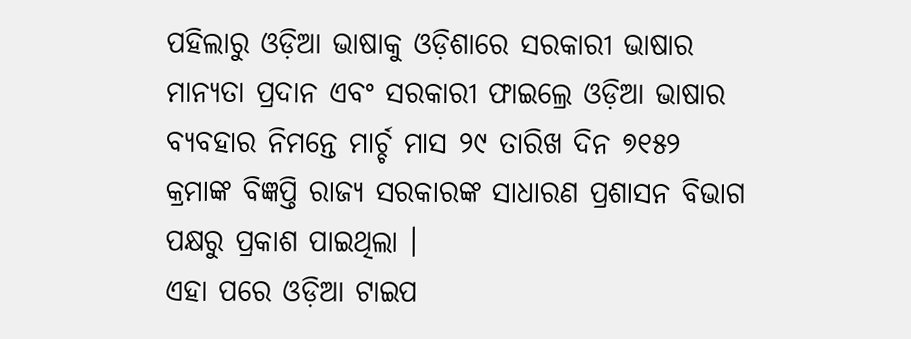ପହିଲାରୁ ଓଡ଼ିଆ ଭାଷାକୁ ଓଡ଼ିଶାରେ ସରକାରୀ ଭାଷାର ମାନ୍ୟତା ପ୍ରଦାନ ଏବଂ ସରକାରୀ ଫାଇଲ୍ରେ ଓଡ଼ିଆ ଭାଷାର ବ୍ୟବହାର ନିମନ୍ତେ ମାର୍ଚ୍ଚ ମାସ ୨୯ ତାରିଖ ଦିନ ୭୧୫୨ କ୍ରମାଙ୍କ ବିଜ୍ଞପ୍ତି ରାଜ୍ୟ ସରକାରଙ୍କ ସାଧାରଣ ପ୍ରଶାସନ ବିଭାଗ ପକ୍ଷରୁ ପ୍ରକାଶ ପାଇଥିଲା ।
ଏହା ପରେ ଓଡ଼ିଆ ଟାଇପ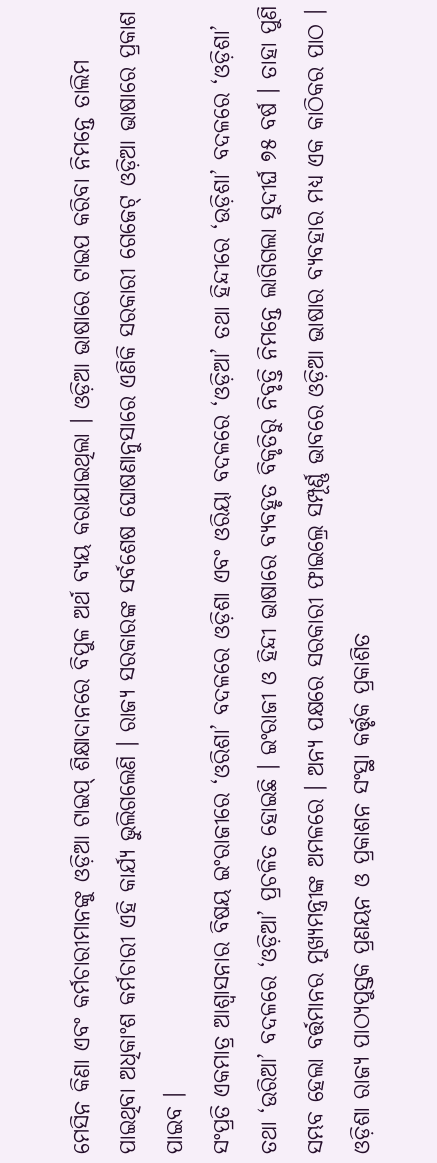ମେସିନ କିଣା ଏବଂ କର୍ମଚାରୀମାନଙ୍କୁ ଓଡ଼ିଆ ଟାଇପ୍ ଶିକ୍ଷାଦାନରେ ବିପୁଳ ଅର୍ଥ ବ୍ୟୟ କରାଯାଇଥିଲା । ଓଡ଼ିଆ ଭାଷାରେ ଟାଇପ କରିବା ନିମନ୍ତେ ତାଲିମ ପାଇଥିବା ଅଧିକାଂଶ କର୍ମଚାରୀ ଏହି କାର୍ଯ୍ୟ ଭୁଲିଗଲେଣି । ରାଜ୍ୟ ସରକାରଙ୍କ ସର୍ବଶେଷ ଘୋଷଣାନୁସାରେ ଏଣିକି ସରକାରୀ ଗେଜେଟ୍ ଓଡ଼ିଆ ଭାଷାରେ ପ୍ରକାଶ ପାଇବ ।
ସଂପ୍ରତି ଏକମାତ୍ର ଆଶ୍ୱାସନାର ବିଷୟ ଇଂରାଜୀରେ ‘ଓରିଶା’ ବଦଳରେ ଓଡ଼ିଶା ଏବଂ ଓରିୟା ବଦଳରେ ‘ଓଡ଼ିଆ’ ତଥା ହିନ୍ଦୀରେ ‘ଉଡ଼ିଶା’ ବଦଳରେ ‘ଓଡ଼ିଶା’ ତଥା ‘ଉରିଆ’ ବଦଳରେ ‘ଓଡ଼ିଆ’ ପ୍ରଚଳିତ ହୋଇଛି । ଇଂରାଜୀ ଓ ହିନ୍ଦୀ ଭାଷାରେ ବ୍ୟବହୃତ ବିକୃତିରୁ ନିବୃତ୍ତି ନିମନ୍ତେ ଲାଗିଗଲା ସୁଦୀର୍ଘ ୭୫ ବର୍ଷ । ତାହା ପୁଣି ସମ୍ଭବ ହେଲା ବର୍ତ୍ତମାନର ମୁଖ୍ୟମନ୍ତ୍ରୀଙ୍କ ଅମଳରେ । ଅନ୍ୟ ପକ୍ଷରେ ସରକାରୀ ଫାଇଲ୍ରେ ସମ୍ପୂର୍ଣ୍ଣ ଭାବରେ ଓଡ଼ିଆ ଭାଷାର ବ୍ୟବହାର ମଧ୍ୟ ଏକ କାଠିକର ପାଠ । ଓଡ଼ିଶା ରାଜ୍ୟ ପାଠ୍ୟପୁସ୍ତକ ପ୍ରଣୟନ ଓ ପ୍ରକାଶନ ସଂସ୍ଥା କର୍ତ୍ତୃକ ପ୍ରକାଶିତ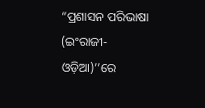“ପ୍ରଶାସନ ପରିଭାଷା (ଇଂରାଜୀ- ଓଡ଼ିଆ)’’ରେ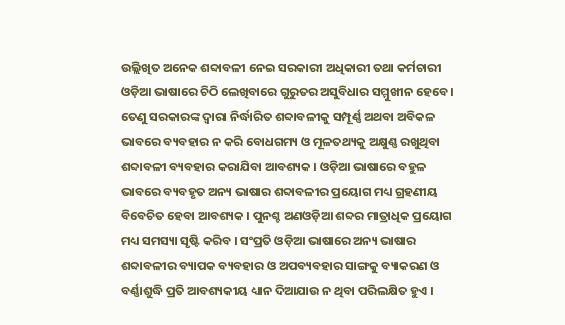ଉଲ୍ଲିଖିତ ଅନେକ ଶବ୍ଦାବଳୀ ନେଇ ସରକାରୀ ଅଧିକାରୀ ତଥା କର୍ମଚାରୀ ଓଡ଼ିଆ ଭାଷାରେ ଚିଠି ଲେଖିବାରେ ଗୁରୁତର ଅସୁବିଧାର ସମ୍ମୁଖୀନ ହେବେ ।
ତେଣୁ ସରକାରଙ୍କ ଦ୍ୱାରା ନିର୍ଦ୍ଧାରିତ ଶବ୍ଦାବଳୀକୁ ସମ୍ପୂର୍ଣ୍ଣ ଅଥବା ଅବିକଳ ଭାବରେ ବ୍ୟବହାର ନ କରି ବୋଧଗମ୍ୟ ଓ ମୂଳତଥ୍ୟକୁ ଅକ୍ଷୁଣ୍ଣ ରଖୁଥିବା ଶବ୍ଦାବଳୀ ବ୍ୟବହାର କରାଯିବା ଆବଶ୍ୟକ । ଓଡ଼ିଆ ଭାଷାରେ ବହୁଳ ଭାବରେ ବ୍ୟବହୃତ ଅନ୍ୟ ଭାଷାର ଶବ୍ଦାବଳୀର ପ୍ରୟୋଗ ମଧ୍ୟ ଗ୍ରହଣୀୟ ବିବେଚିତ ହେବା ଆବଶ୍ୟକ । ପୁନଶ୍ଚ ଅଣଓଡ଼ିଆ ଶବ୍ଦର ମାତ୍ରାଧିକ ପ୍ରୟୋଗ ମଧ୍ୟ ସମସ୍ୟା ସୃଷ୍ଟି କରିବ । ସଂପ୍ରତି ଓଡ଼ିଆ ଭାଷାରେ ଅନ୍ୟ ଭାଷାର ଶବ୍ଦାବଳୀର ବ୍ୟାପକ ବ୍ୟବହାର ଓ ଅପବ୍ୟବହାର ସାଙ୍ଗକୁ ବ୍ୟାକରଣ ଓ ବର୍ଣ୍ଣାଶୁଦ୍ଧି ପ୍ରତି ଆବଶ୍ୟକୀୟ ଧ୍ୟାନ ଦିଆଯାଉ ନ ଥିବା ପରିଲକ୍ଷିତ ହୁଏ ।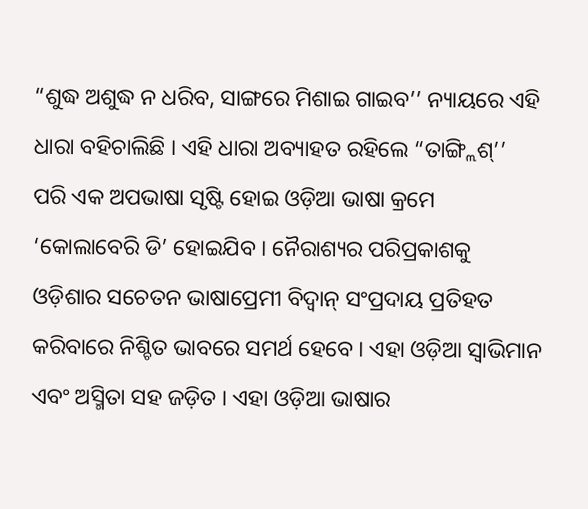“ଶୁଦ୍ଧ ଅଶୁଦ୍ଧ ନ ଧରିବ, ସାଙ୍ଗରେ ମିଶାଇ ଗାଇବ’’ ନ୍ୟାୟରେ ଏହି ଧାରା ବହିଚାଲିଛି । ଏହି ଧାରା ଅବ୍ୟାହତ ରହିଲେ “ତାଙ୍ଗ୍ଲିଶ୍’’ ପରି ଏକ ଅପଭାଷା ସୃଷ୍ଟି ହୋଇ ଓଡ଼ିଆ ଭାଷା କ୍ରମେ ‘କୋଲାବେରି ଡି’ ହୋଇଯିବ । ନୈରାଶ୍ୟର ପରିପ୍ରକାଶକୁ ଓଡ଼ିଶାର ସଚେତନ ଭାଷାପ୍ରେମୀ ବିଦ୍ୱାନ୍ ସଂପ୍ରଦାୟ ପ୍ରତିହତ କରିବାରେ ନିଶ୍ଚିତ ଭାବରେ ସମର୍ଥ ହେବେ । ଏହା ଓଡ଼ିଆ ସ୍ୱାଭିମାନ ଏବଂ ଅସ୍ମିତା ସହ ଜଡ଼ିତ । ଏହା ଓଡ଼ିଆ ଭାଷାର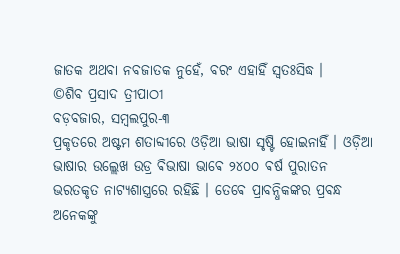ଜାତକ ଅଥବା ନବଜାତକ ନୁହେଁ, ବରଂ ଏହାହିଁ ସ୍ୱତଃସିଦ୍ଧ ।
©ଶିବ ପ୍ରସାଦ ତ୍ରୀପାଠୀ
ବଡ଼ବଜାର, ସମ୍ବଲପୁର-୩
ପ୍ରକୃତରେ ଅଷ୍ଟମ ଶତାବ୍ଦୀରେ ଓଡ଼ିଆ ଭାଷା ସୃଷ୍ଟି ହୋଇନାହିଁ । ଓଡ଼ିଆ ଭାଷାର ଉଲ୍ଲେଖ ଉଡ୍ର ଵିଭାଷା ଭାଵେ ୨୪୦୦ ଵର୍ଷ ପୁରାତନ ଭରତକୃତ ନାଟ୍ଯଶାସ୍ତ୍ରରେ ରହିଛି । ତେଵେ ପ୍ରାବନ୍ଧିକଙ୍କର ପ୍ରବନ୍ଧ ଅନେକଙ୍କୁ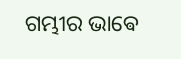ଗମ୍ଭୀର ଭାଵେ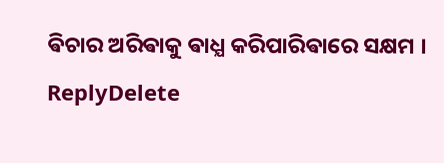ଵିଚାର ଅରିଵାକୁ ଵାଧ୍ଯ କରିପାରିଵାରେ ସକ୍ଷମ ।
ReplyDelete